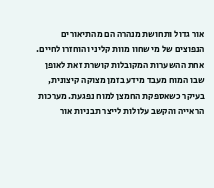אור גדול ותחושת מנהרה הם מהתיאורים הנפוצים של מי שחוו מוות קליני והוחזרו לחיים. אחת ההשערות המקובלות קושרת זאת לאופן שבו המוח מעבד מידע בזמן מצוקה קיצונית, בעיקר כשאספקת החמצן למוח נפגעת. מערכות הראייה והקשב עלולות לייצר תבניות אור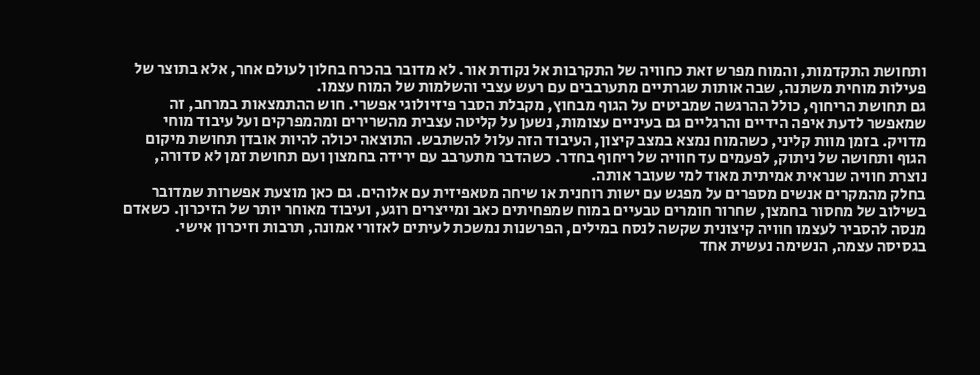ותחושת התקדמות, והמוח מפרש זאת כחוויה של התקרבות אל נקודת אור. לא מדובר בהכרח בחלון לעולם אחר, אלא בתוצר של פעילות מוחית משתנה, שבה אותות שגרתיים מתערבבים עם רעש עצבי והשלמות של המוח עצמו.
גם תחושת הריחוף, כולל ההרגשה שמביטים על הגוף מבחוץ, מקבלת הסבר פיזיולוגי אפשרי. חוש ההתמצאות במרחב, זה שמאפשר לדעת איפה הידיים והרגליים גם בעיניים עצומות, נשען על קליטה עצבית מהשרירים ומהמפרקים ועל עיבוד מוחי מדויק. בזמן מוות קליני, כשהמוח נמצא במצב קיצון, העיבוד הזה עלול להשתבש. התוצאה יכולה להיות אובדן תחושת מיקום הגוף ותחושה של ניתוק, לפעמים עד חוויה של ריחוף בחדר. כשהדבר מתערבב עם ירידה בחמצון ועם תחושת זמן לא סדורה, נוצרת חוויה שנראית אמיתית מאוד למי שעובר אותה.
בחלק מהמקרים אנשים מספרים על מפגש עם ישות רוחנית או שיחה מטאפיזית עם אלוהים. גם כאן מוצעת אפשרות שמדובר בשילוב של מחסור בחמצן, שחרור חומרים טבעיים במוח שמפחיתים כאב ומייצרים רוגע, ועיבוד מאוחר יותר של הזיכרון. כשאדם מנסה להסביר לעצמו חוויה קיצונית שקשה לנסח במילים, הפרשנות נמשכת לעיתים לאזורי אמונה, תרבות וזיכרון אישי.
בגסיסה עצמה, הנשימה נעשית אחד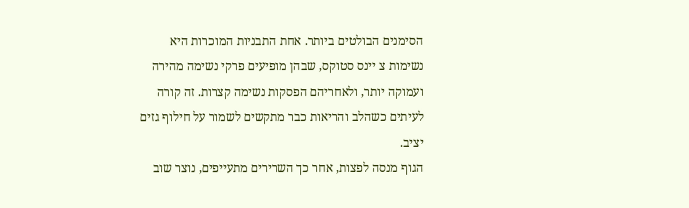הסימנים הבולטים ביותר. אחת התבניות המוכרות היא נשימות צ יינס סטוקס, שבהן מופיעים פרקי נשימה מהירה ועמוקה יותר, ולאחריהם הפסקות נשימה קצרות. זה קורה לעיתים כשהלב והריאות כבר מתקשים לשמור על חילוף גזים יציב.
הגוף מנסה לפצות, אחר כך השרירים מתעייפים, נוצר שוב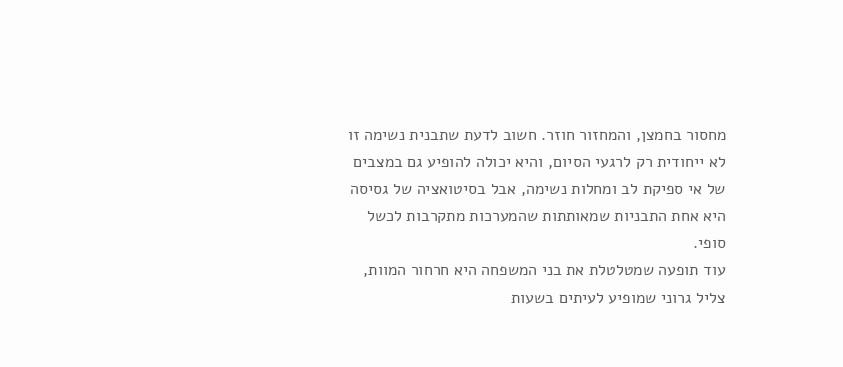מחסור בחמצן, והמחזור חוזר. חשוב לדעת שתבנית נשימה זו לא ייחודית רק לרגעי הסיום, והיא יכולה להופיע גם במצבים של אי ספיקת לב ומחלות נשימה, אבל בסיטואציה של גסיסה היא אחת התבניות שמאותתות שהמערכות מתקרבות לכשל סופי.
עוד תופעה שמטלטלת את בני המשפחה היא חרחור המוות, צליל גרוני שמופיע לעיתים בשעות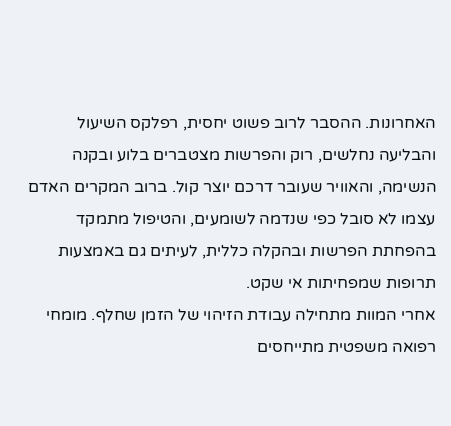האחרונות. ההסבר לרוב פשוט יחסית, רפלקס השיעול והבליעה נחלשים, רוק והפרשות מצטברים בלוע ובקנה הנשימה, והאוויר שעובר דרכם יוצר קול. ברוב המקרים האדם עצמו לא סובל כפי שנדמה לשומעים, והטיפול מתמקד בהפחתת הפרשות ובהקלה כללית, לעיתים גם באמצעות תרופות שמפחיתות אי שקט.
אחרי המוות מתחילה עבודת הזיהוי של הזמן שחלף. מומחי רפואה משפטית מתייחסים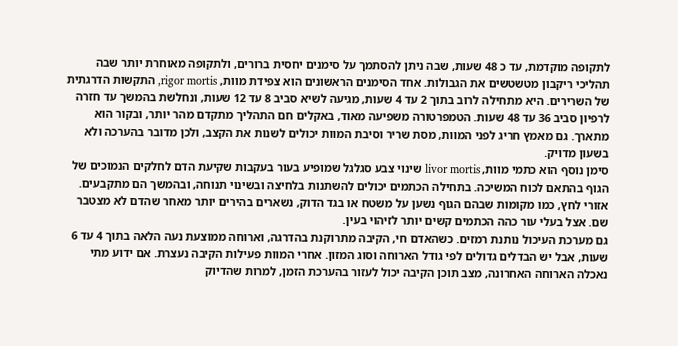לתקופה מוקדמת, עד כ 48 שעות, שבה ניתן להסתמך על סימנים יחסית ברורים, ולתקופה מאוחרת יותר שבה תהליכי ריקבון מטשטשים את הגבולות. אחד הסימנים הראשונים הוא צפידת מוות, rigor mortis, התקשות הדרגתית של השרירים. היא מתחילה לרוב בתוך 2 עד 4 שעות, מגיעה לשיא סביב 8 עד 12 שעות, ונחלשת בהמשך עד חזרה לרפיון סביב 36 עד 48 שעות. הטמפרטורה משפיעה מאוד, באקלים חם התהליך מתקדם מהר יותר, ובקור הוא מתארך. גם מאמץ חריג לפני המוות, מסת שריר וסיבת המוות יכולים לשנות את הקצב, ולכן מדובר בהערכה ולא בשעון מדויק.
סימן נוסף הוא כתמי מוות, livor mortis שינוי צבע סגלגל שמופיע בעור בעקבות שקיעת הדם לחלקים הנמוכים של הגוף בהתאם לכוח המשיכה. בתחילה הכתמים יכולים להשתנות בלחיצה ובשינוי תנוחה, ובהמשך הם מתקבעים. אזורי לחץ, כמו מקומות שבהם הגוף נשען על משטח או בגד הדוק, נשארים בהירים יותר מאחר שהדם לא מצטבר שם. אצל בעלי עור כהה הכתמים קשים יותר לזיהוי בעין.
גם מערכת העיכול נותנת רמזים. כשהאדם חי, הקיבה מתרוקנת בהדרגה, וארוחה ממוצעת נעה הלאה בתוך 4 עד 6 שעות, אבל יש הבדלים גדולים לפי גודל הארוחה וסוג המזון. אחרי המוות פעילות הקיבה נעצרת. אם ידוע מתי נאכלה הארוחה האחרונה, מצב תוכן הקיבה יכול לעזור בהערכת הזמן, למרות שהדיוק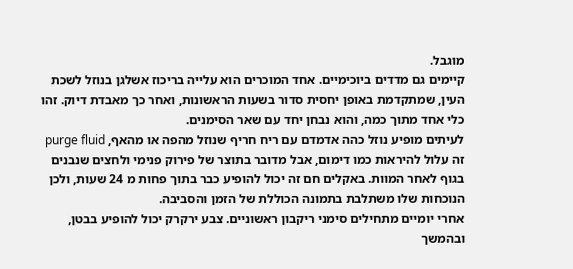מוגבל.
קיימים גם מדדים ביוכימיים. אחד המוכרים הוא עלייה בריכוז אשלגן בנוזל לשכת העין, שמתקדמת באופן יחסית סדור בשעות הראשונות, ואחר כך מאבדת דיוק. זהו כלי אחד מתוך כמה, והוא נבחן יחד עם שאר הסימנים.
לעיתים מופיע נוזל כהה אדמדם עם ריח חריף שנוזל מהפה או מהאף, purge fluid זה עלול להיראות כמו דימום, אבל מדובר בתוצר של פירוק פנימי ולחצים שנבנים בגוף לאחר המוות. באקלים חם זה יכול להופיע כבר בתוך פחות מ 24 שעות, ולכן הנוכחות שלו משתלבת בתמונה הכוללת של הזמן והסביבה.
אחרי יומיים מתחילים סימני ריקבון ראשוניים. צבע ירקרק יכול להופיע בבטן, ובהמשך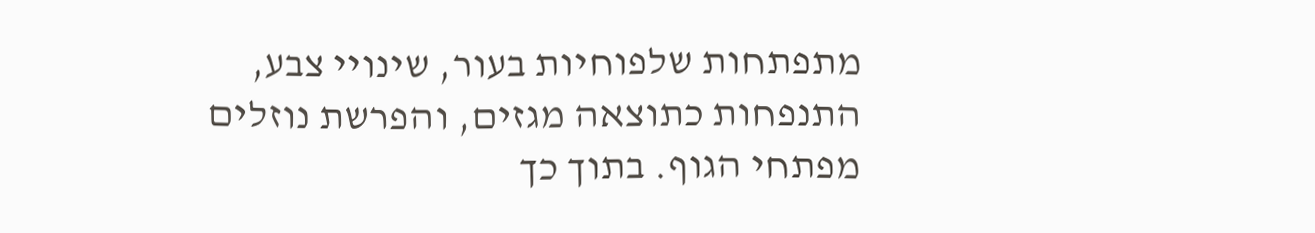מתפתחות שלפוחיות בעור, שינויי צבע, התנפחות כתוצאה מגזים, והפרשת נוזלים מפתחי הגוף. בתוך כך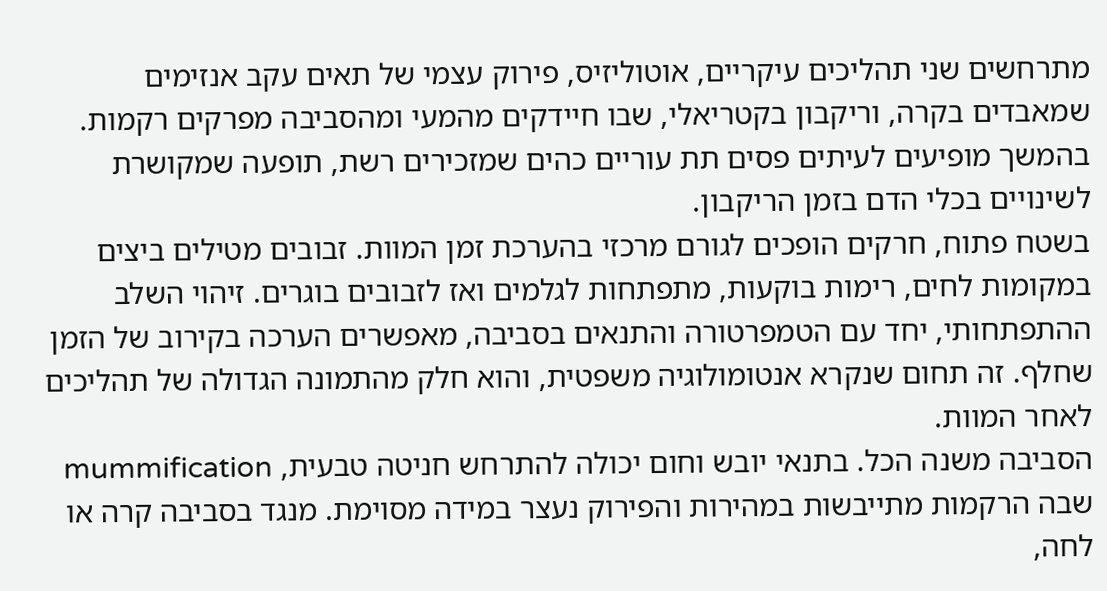מתרחשים שני תהליכים עיקריים, אוטוליזיס, פירוק עצמי של תאים עקב אנזימים שמאבדים בקרה, וריקבון בקטריאלי, שבו חיידקים מהמעי ומהסביבה מפרקים רקמות. בהמשך מופיעים לעיתים פסים תת עוריים כהים שמזכירים רשת, תופעה שמקושרת לשינויים בכלי הדם בזמן הריקבון.
בשטח פתוח, חרקים הופכים לגורם מרכזי בהערכת זמן המוות. זבובים מטילים ביצים במקומות לחים, רימות בוקעות, מתפתחות לגלמים ואז לזבובים בוגרים. זיהוי השלב ההתפתחותי, יחד עם הטמפרטורה והתנאים בסביבה, מאפשרים הערכה בקירוב של הזמן שחלף. זה תחום שנקרא אנטומולוגיה משפטית, והוא חלק מהתמונה הגדולה של תהליכים לאחר המוות.
הסביבה משנה הכל. בתנאי יובש וחום יכולה להתרחש חניטה טבעית, mummification שבה הרקמות מתייבשות במהירות והפירוק נעצר במידה מסוימת. מנגד בסביבה קרה או לחה,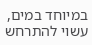במיוחד במים, עשוי להתרחש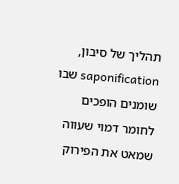תהליך של סיבון, saponification שבו שומנים הופכים לחומר דמוי שעווה שמאט את הפירוק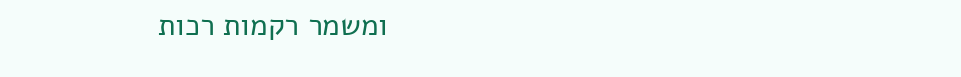ומשמר רקמות רכות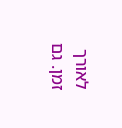לאורך זמן. גם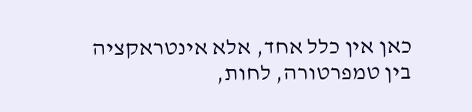כאן אין כלל אחד, אלא אינטראקציה בין טמפרטורה, לחות,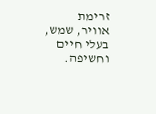זרימת אוויר, שמש, בעלי חיים וחשיפה.